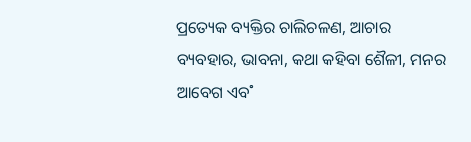ପ୍ରତ୍ୟେକ ବ୍ୟକ୍ତିର ଚାଲିଚଳଣ, ଆଚାର ବ୍ୟବହାର, ଭାବନା, କଥା କହିବା ଶୈଳୀ, ମନର ଆବେଗ ଏବ˚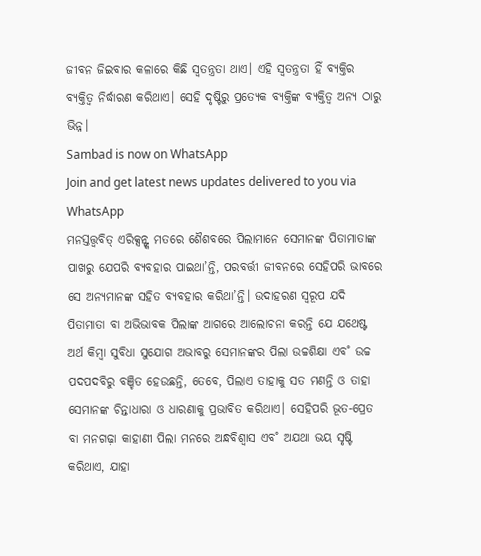ଜୀବନ ଜିଇବାର କଳାରେ କିଛି ସ୍ବତନ୍ତ୍ରତା ଥାଏ। ଏହି ସ୍ବତନ୍ତ୍ରତା ହିଁ ବ୍ୟକ୍ତିର ବ୍ୟକ୍ତିତ୍ବ ନିର୍ଦ୍ଧାରଣ କରିଥାଏ। ସେହି ଦୃଷ୍ଟିରୁ ପ୍ରତ୍ୟେକ ବ୍ୟକ୍ତିଙ୍କ ବ୍ୟକ୍ତିତ୍ବ ଅନ୍ୟ ଠାରୁ ଭିନ୍ନ।
Sambad is now on WhatsApp
Join and get latest news updates delivered to you via WhatsApp
ମନସ୍ତତ୍ତ୍ବବିତ୍ ଏରିକ୍ସନ୍ଙ୍କ ମତରେ ଶୈଶବରେ ପିଲାମାନେ ସେମାନଙ୍କ ପିତାମାତାଙ୍କ ପାଖରୁ ଯେପରି ବ୍ୟବହାର ପାଇଥା’ନ୍ତି, ପରବର୍ତ୍ତୀ ଜୀବନରେ ସେହିପରି ଭାବରେ ସେ ଅନ୍ୟମାନଙ୍କ ସହିତ ବ୍ୟବହାର କରିଥା’ନ୍ତି। ଉଦାହରଣ ସ୍ବରୂପ ଯଦି ପିତାମାତା ବା ଅଭିଭାବକ ପିଲାଙ୍କ ଆଗରେ ଆଲୋଚନା କରନ୍ତି ଯେ ଯଥେଷ୍ଟ ଅର୍ଥ କିମ୍ବା ସୁବିଧା ସୁଯୋଗ ଅଭାବରୁ ସେମାନଙ୍କର ପିଲା ଉଚ୍ଚଶିକ୍ଷା ଏବ˚ ଉଚ୍ଚ ପଦପଦବିରୁ ବଞ୍ଚିତ ହେଉଛନ୍ତି, ତେବେ, ପିଲାଏ ତାହାକୁ ସତ ମଣନ୍ତି ଓ ତାହା ସେମାନଙ୍କ ଚିନ୍ତାଧାରା ଓ ଧାରଣାକୁ ପ୍ରଭାବିତ କରିଥାଏ। ସେହିପରି ଭୂତ-ପ୍ରେତ ବା ମନଗଢ଼ା କାହାଣୀ ପିଲା ମନରେ ଅନ୍ଧବିଶ୍ବାସ ଏବ˚ ଅଯଥା ଭୟ ସୃଷ୍ଟି କରିଥାଏ, ଯାହା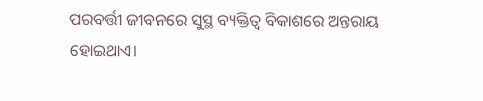ପରବର୍ତ୍ତୀ ଜୀବନରେ ସୁସ୍ଥ ବ୍ୟକ୍ତିତ୍ବ ବିକାଶରେ ଅନ୍ତରାୟ ହୋଇଥାଏ।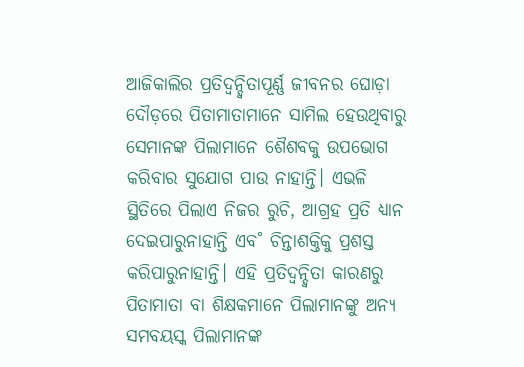ଆଜିକାଲିର ପ୍ରତିଦ୍ବନ୍ଦ୍ବିତାପୂର୍ଣ୍ଣ ଜୀବନର ଘୋଡ଼ା ଦୌଡ଼ରେ ପିତାମାତାମାନେ ସାମିଲ ହେଉଥିବାରୁ ସେମାନଙ୍କ ପିଲାମାନେ ଶୈଶବକୁ ଉପଭୋଗ କରିବାର ସୁଯୋଗ ପାଉ ନାହାନ୍ତି। ଏଭଳି ସ୍ଥିତିରେ ପିଲାଏ ନିଜର ରୁଚି, ଆଗ୍ରହ ପ୍ରତି ଧ୍ୟାନ ଦେଇପାରୁନାହାନ୍ତି ଏବ˚ ଚିନ୍ତାଶକ୍ତିକୁ ପ୍ରଶସ୍ତ କରିପାରୁନାହାନ୍ତି। ଏହି ପ୍ରତିଦ୍ବନ୍ଦ୍ବିତା କାରଣରୁ ପିତାମାତା ବା ଶିକ୍ଷକମାନେ ପିଲାମାନଙ୍କୁ ଅନ୍ୟ ସମବୟସ୍କ ପିଲାମାନଙ୍କ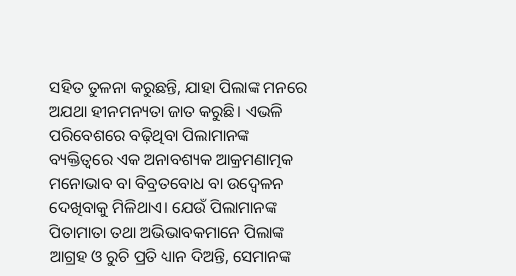ସହିତ ତୁଳନା କରୁଛନ୍ତି, ଯାହା ପିଲାଙ୍କ ମନରେ ଅଯଥା ହୀନମନ୍ୟତା ଜାତ କରୁଛି। ଏଭଳି ପରିବେଶରେ ବଢ଼ିଥିବା ପିଲାମାନଙ୍କ ବ୍ୟକ୍ତିତ୍ବରେ ଏକ ଅନାବଶ୍ୟକ ଆକ୍ରମଣାତ୍ମକ ମନୋଭାବ ବା ବିବ୍ରତବୋଧ ବା ଉଦ୍ବେଳନ ଦେଖିବାକୁ ମିଳିଥାଏ। ଯେଉଁ ପିଲାମାନଙ୍କ ପିତାମାତା ତଥା ଅଭିଭାବକମାନେ ପିଲାଙ୍କ ଆଗ୍ରହ ଓ ରୁଚି ପ୍ରତି ଧ୍ୟାନ ଦିଅନ୍ତି, ସେମାନଙ୍କ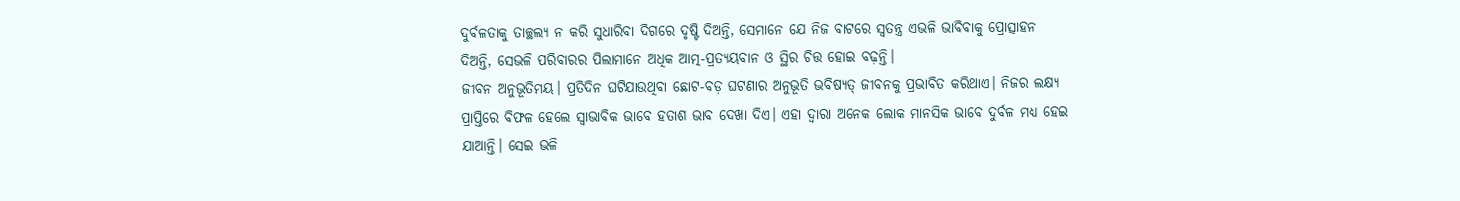ଦୁର୍ବଳତାକୁ ତାଚ୍ଛଲ୍ୟ ନ କରି ସୁଧାରିବା ଦିଗରେ ଦୃଷ୍ଟି ଦିଅନ୍ତି, ସେମାନେ ଯେ ନିଜ ବାଟରେ ସ୍ବତନ୍ତ୍ର ଏଭଳି ଭାବିବାକୁ ପ୍ରୋତ୍ସାହନ ଦିଅନ୍ତି, ସେଭଳି ପରିବାରର ପିଲାମାନେ ଅଧିକ ଆତ୍ମ-ପ୍ରତ୍ୟୟବାନ ଓ ସ୍ଥିର ଚିତ୍ତ ହୋଇ ବଢ଼ନ୍ତି।
ଜୀବନ ଅନୁଭୂତିମୟ। ପ୍ରତିଦିନ ଘଟିଯାଉଥିବା ଛୋଟ-ବଡ଼ ଘଟଣାର ଅନୁଭୂତି ଭବିଷ୍ୟତ୍ ଜୀବନକୁ ପ୍ରଭାବିତ କରିଥାଏ। ନିଜର ଲକ୍ଷ୍ୟ ପ୍ରାପ୍ତିରେ ବିଫଳ ହେଲେ ସ୍ବାଭାବିକ ଭାବେ ହତାଶ ଭାବ ଦେଖା ଦିଏ। ଏହା ଦ୍ବାରା ଅନେକ ଲୋକ ମାନସିକ ଭାବେ ଦୁର୍ବଳ ମଧ୍ୟ ହେଇ ଯାଆନ୍ତି। ସେଇ ଭଳି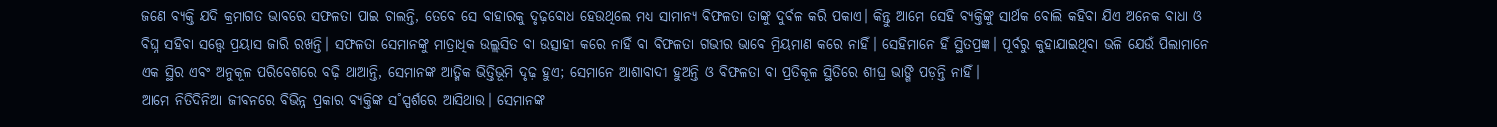ଜଣେ ବ୍ୟକ୍ତି ଯଦି କ୍ରମାଗତ ଭାବରେ ସଫଳତା ପାଇ ଚାଲନ୍ତି, ତେବେ ସେ ବାହାରକୁ ଦୃଢ଼ବୋଧ ହେଉଥିଲେ ମଧ୍ୟ ସାମାନ୍ୟ ବିଫଳତା ତାଙ୍କୁ ଦୁର୍ବଳ କରି ପକାଏ। କିନ୍ତୁ ଆମେ ସେହି ବ୍ୟକ୍ତିଙ୍କୁ ସାର୍ଥକ ବୋଲି କହିବା ଯିଏ ଅନେକ ବାଧା ଓ ବିଘ୍ନ ସହିବା ସତ୍ତ୍ବେ ପ୍ରୟାସ ଜାରି ରଖନ୍ତି। ସଫଳତା ସେମାନଙ୍କୁ ମାତ୍ରାଧିକ ଉଲ୍ଲସିତ ବା ଉତ୍ସାହୀ କରେ ନାହିଁ ବା ବିଫଳତା ଗଭୀର ଭାବେ ମ୍ରିୟମାଣ କରେ ନାହିଁ। ସେହିମାନେ ହିଁ ସ୍ଥିତପ୍ରଜ୍ଞ। ପୂର୍ବରୁ କୁହାଯାଇଥିବା ଭଳି ଯେଉଁ ପିଲାମାନେ ଏକ ସ୍ଥିର ଏବଂ ଅନୁକୂଳ ପରିବେଶରେ ବଢ଼ି ଥାଆନ୍ତି, ସେମାନଙ୍କ ଆତ୍ମିକ ଭିତ୍ତିଭୂମି ଦୃଢ଼ ହୁଏ; ସେମାନେ ଆଶାବାଦୀ ହୁଅନ୍ତି ଓ ବିଫଳତା ବା ପ୍ରତିକୂଳ ସ୍ଥିତିରେ ଶୀଘ୍ର ଭାଙ୍ଗି ପଡ଼ନ୍ତି ନାହିଁ।
ଆମେ ନିତିଦିନିଆ ଜୀବନରେ ବିଭିନ୍ନ ପ୍ରକାର ବ୍ୟକ୍ତିଙ୍କ ସ˚ସ୍ପର୍ଶରେ ଆସିଥାଉ। ସେମାନଙ୍କ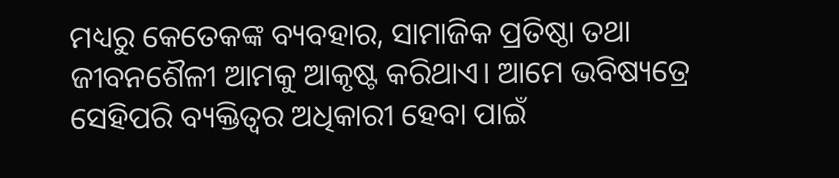ମଧ୍ୟରୁ କେତେକଙ୍କ ବ୍ୟବହାର, ସାମାଜିକ ପ୍ରତିଷ୍ଠା ତଥା ଜୀବନଶୈଳୀ ଆମକୁ ଆକୃଷ୍ଟ କରିଥାଏ। ଆମେ ଭବିଷ୍ୟତ୍ରେ ସେହିପରି ବ୍ୟକ୍ତିତ୍ବର ଅଧିକାରୀ ହେବା ପାଇଁ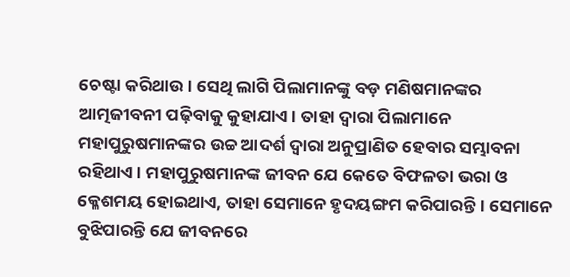ଚେଷ୍ଟା କରିଥାଉ। ସେଥି ଲାଗି ପିଲାମାନଙ୍କୁ ବଡ଼ ମଣିଷମାନଙ୍କର ଆତ୍ମଜୀବନୀ ପଢ଼ିବାକୁ କୁହାଯାଏ। ତାହା ଦ୍ବାରା ପିଲାମାନେ ମହାପୁରୁଷମାନଙ୍କର ଉଚ୍ଚ ଆଦର୍ଶ ଦ୍ବାରା ଅନୁପ୍ରାଣିତ ହେବାର ସମ୍ଭାବନା ରହିଥାଏ। ମହାପୁରୁଷମାନଙ୍କ ଜୀବନ ଯେ କେତେ ବିଫଳତା ଭରା ଓ କ୍ଳେଶମୟ ହୋଇଥାଏ, ତାହା ସେମାନେ ହୃଦୟଙ୍ଗମ କରିପାରନ୍ତି। ସେମାନେ ବୁଝିପାରନ୍ତି ଯେ ଜୀବନରେ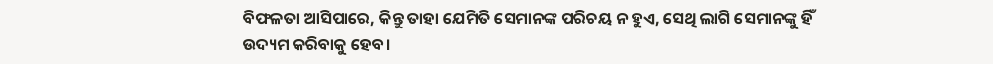ବିଫଳତା ଆସିପାରେ, କିନ୍ତୁ ତାହା ଯେମିତି ସେମାନଙ୍କ ପରିଚୟ ନ ହୁଏ, ସେଥି ଲାଗି ସେମାନଙ୍କୁ ହିଁ ଉଦ୍ୟମ କରିବାକୁ ହେବ।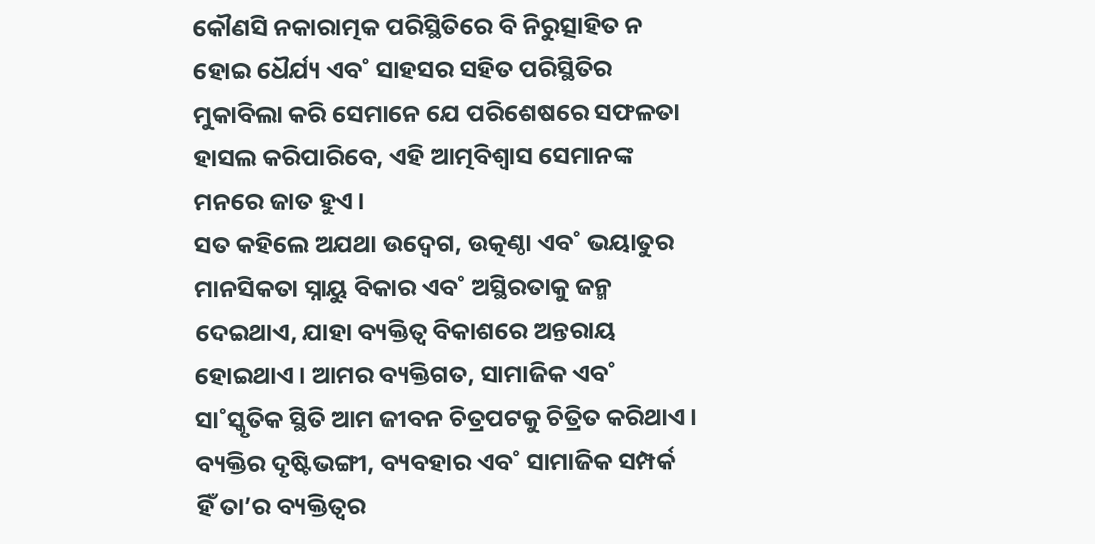କୌଣସି ନକାରାତ୍ମକ ପରିସ୍ଥିତିରେ ବି ନିରୁତ୍ସାହିତ ନ ହୋଇ ଧୈର୍ଯ୍ୟ ଏବ˚ ସାହସର ସହିତ ପରିସ୍ଥିତିର ମୁକାବିଲା କରି ସେମାନେ ଯେ ପରିଶେଷରେ ସଫଳତା ହାସଲ କରିପାରିବେ, ଏହି ଆତ୍ମବିଶ୍ବାସ ସେମାନଙ୍କ ମନରେ ଜାତ ହୁଏ।
ସତ କହିଲେ ଅଯଥା ଉଦ୍ବେଗ, ଉତ୍କଣ୍ଠା ଏବ˚ ଭୟାତୁର ମାନସିକତା ସ୍ନାୟୁ ବିକାର ଏବ˚ ଅସ୍ଥିରତାକୁ ଜନ୍ମ ଦେଇଥାଏ, ଯାହା ବ୍ୟକ୍ତିତ୍ବ ବିକାଶରେ ଅନ୍ତରାୟ ହୋଇଥାଏ। ଆମର ବ୍ୟକ୍ତିଗତ, ସାମାଜିକ ଏବ˚ ସା˚ସ୍କୃତିକ ସ୍ଥିତି ଆମ ଜୀବନ ଚିତ୍ରପଟକୁ ଚିତ୍ରିତ କରିଥାଏ। ବ୍ୟକ୍ତିର ଦୃଷ୍ଟିଭଙ୍ଗୀ, ବ୍ୟବହାର ଏବ˚ ସାମାଜିକ ସମ୍ପର୍କ ହିଁ ତା’ର ବ୍ୟକ୍ତିତ୍ବର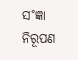ସ˚ଜ୍ଞା ନିରୂପଣ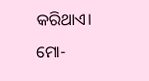କରିଥାଏ।
ମୋ-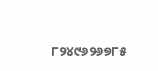୮୨୪୯୬୨୬୭୮୫